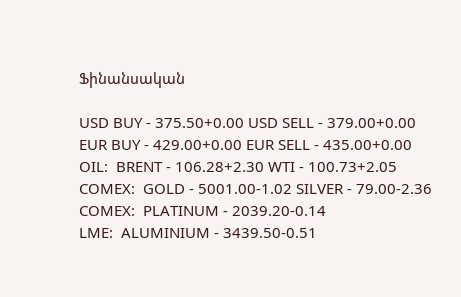Ֆինանսական

USD BUY - 375.50+0.00 USD SELL - 379.00+0.00
EUR BUY - 429.00+0.00 EUR SELL - 435.00+0.00
OIL:  BRENT - 106.28+2.30 WTI - 100.73+2.05
COMEX:  GOLD - 5001.00-1.02 SILVER - 79.00-2.36
COMEX:  PLATINUM - 2039.20-0.14
LME:  ALUMINIUM - 3439.50-0.51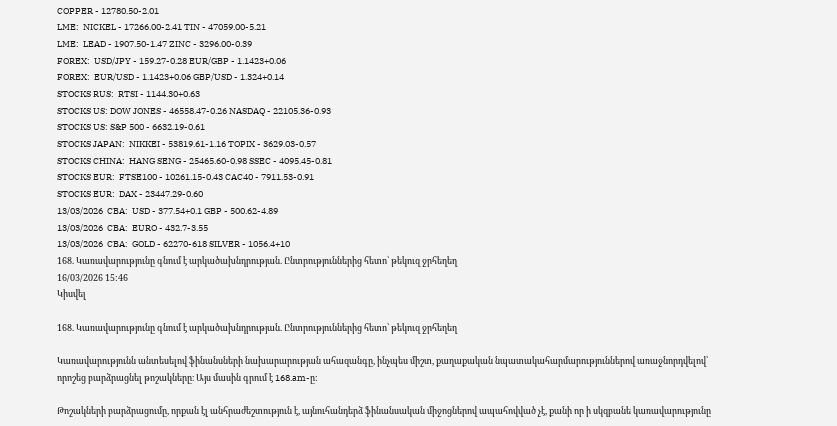COPPER - 12780.50-2.01
LME:  NICKEL - 17266.00-2.41 TIN - 47059.00-5.21
LME:  LEAD - 1907.50-1.47 ZINC - 3296.00-0.39
FOREX:  USD/JPY - 159.27-0.28 EUR/GBP - 1.1423+0.06
FOREX:  EUR/USD - 1.1423+0.06 GBP/USD - 1.324+0.14
STOCKS RUS:  RTSI - 1144.30+0.63
STOCKS US: DOW JONES - 46558.47-0.26 NASDAQ - 22105.36-0.93
STOCKS US: S&P 500 - 6632.19-0.61
STOCKS JAPAN:  NIKKEI - 53819.61-1.16 TOPIX - 3629.03-0.57
STOCKS CHINA:  HANG SENG - 25465.60-0.98 SSEC - 4095.45-0.81
STOCKS EUR:  FTSE100 - 10261.15-0.43 CAC40 - 7911.53-0.91
STOCKS EUR:  DAX - 23447.29-0.60
13/03/2026  CBA:  USD - 377.54+0.1 GBP - 500.62-4.89
13/03/2026  CBA:  EURO - 432.7-3.55
13/03/2026  CBA:  GOLD - 62270-618 SILVER - 1056.4+10
168. Կառավարությունը գնում է արկածախնդրության. Ընտրություններից հետո՝ թեկուզ ջրհեղեղ
16/03/2026 15:46
Կիսվել

168. Կառավարությունը գնում է արկածախնդրության. Ընտրություններից հետո՝ թեկուզ ջրհեղեղ

Կառավարությունն անտեսելով ֆինանսների նախարարության ահազանգը, ինչպես միշտ, քաղաքական նպատակահարմարություններով առաջնորդվելով՝ որոշեց բարձրացնել թոշակները։ Այս մասին գրում է 168.am-ը:

Թոշակների բարձրացումը, որքան էլ անհրաժեշտություն է, այնուհանդերձ ֆինանսական միջոցներով ապահովված չէ, քանի որ ի սկզբանե կառավարությունը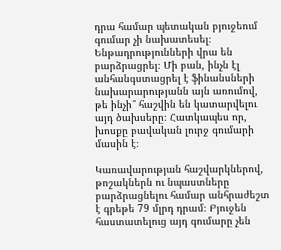դրա համար պետական բյուջեում գումար չի նախատեսել։ Ենթադրությունների վրա են բարձրացրել։ Մի բան, ինչն էլ անհանգստացրել է ֆինանսների նախարարությանն այն առումով, թե ինչի՞ հաշվին են կատարվելու այդ ծախսերը։ Հատկապես որ, խոսքը բավական լուրջ գումարի մասին է։

Կառավարության հաշվարկներով, թոշակներն ու նպաստները բարձրացնելու համար անհրաժեշտ է գրեթե 79 մլրդ դրամ։ Բյուջեն հաստատելուց այդ գումարը չեն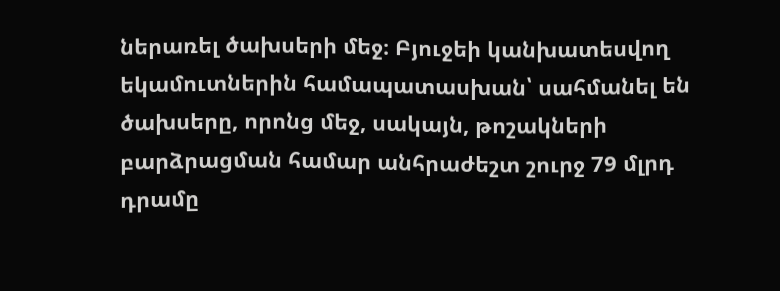ներառել ծախսերի մեջ։ Բյուջեի կանխատեսվող եկամուտներին համապատասխան՝ սահմանել են ծախսերը, որոնց մեջ, սակայն, թոշակների բարձրացման համար անհրաժեշտ շուրջ 79 մլրդ դրամը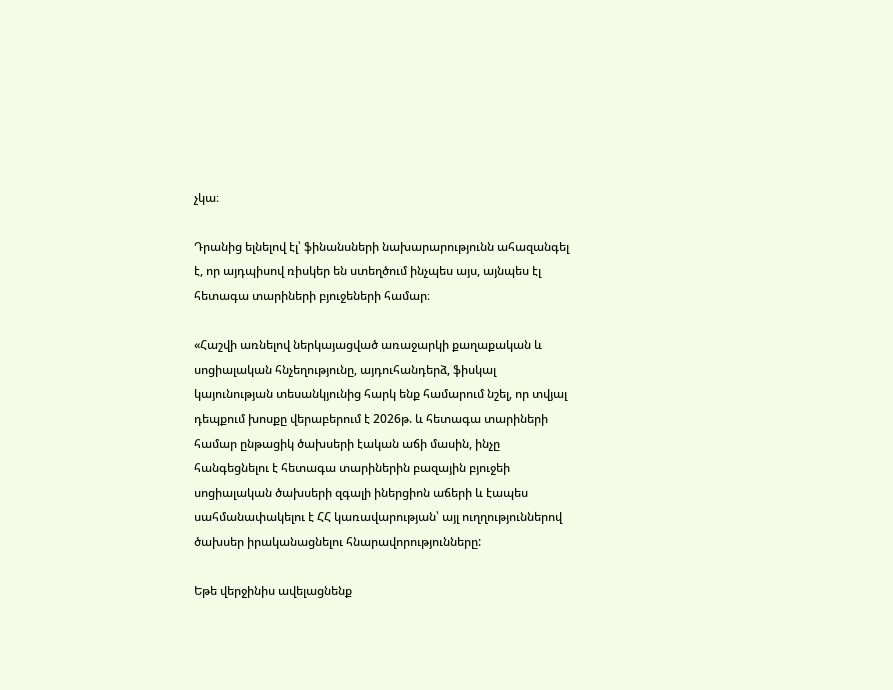չկա։

Դրանից ելնելով էլ՝ ֆինանսների նախարարությունն ահազանգել է, որ այդպիսով ռիսկեր են ստեղծում ինչպես այս, այնպես էլ հետագա տարիների բյուջեների համար։

«Հաշվի առնելով ներկայացված առաջարկի քաղաքական և սոցիալական հնչեղությունը, այդուհանդերձ, ֆիսկալ կայունության տեսանկյունից հարկ ենք համարում նշել, որ տվյալ դեպքում խոսքը վերաբերում է 2026թ. և հետագա տարիների համար ընթացիկ ծախսերի էական աճի մասին, ինչը հանգեցնելու է հետագա տարիներին բազային բյուջեի սոցիալական ծախսերի զգալի իներցիոն աճերի և էապես սահմանափակելու է ՀՀ կառավարության՝ այլ ուղղություններով ծախսեր իրականացնելու հնարավորությունները:

Եթե վերջինիս ավելացնենք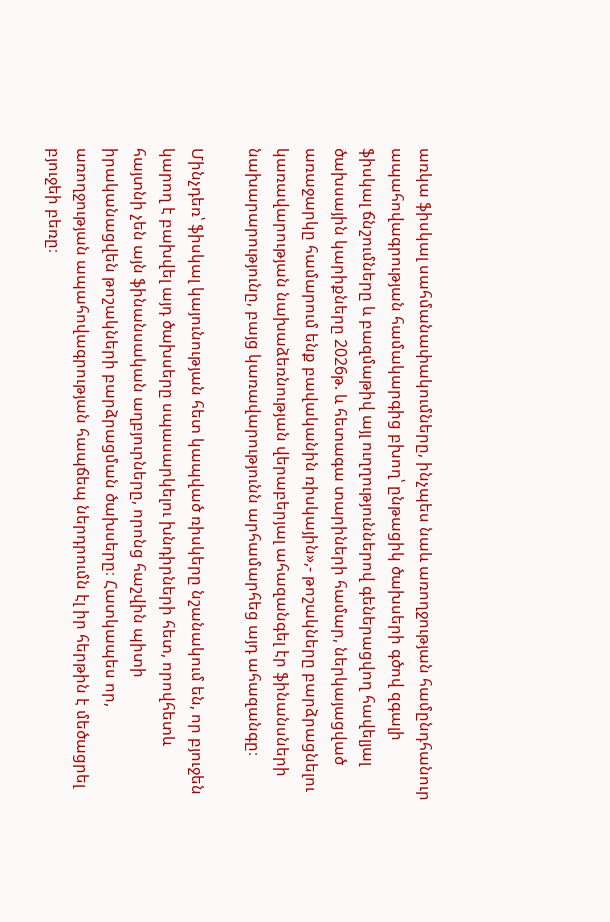առկա ֆիսկալ սահմանափակումները, ինչպես նաև առողջության համընդհանուր ապահովագրության համակարգից բխող՝ ընթացիկ ծախսերի գծով զգալի ֆիսկալ ճնշումները և բազմաթիվ այլ ուղղություններով գեներացվող հավելյալ ծախսային կարիքները 2026թ. և հետագա տարիների համար, ներկայացված առաջարկը համարում ենք բավականին ռիսկային»,- թոշակները բարձրացնելու կառավարության նախաձեռնության վերաբերյալ ահազանգել էր ֆինանսների նախարարությունը, բայց կառավարությունն արհամարհեց այդ ահազանգը։

Մինչդեռ՝ ֆիսկալ կայունության հետ կապված ռիսկերը նշանակում են, որ բյուջեն կարող է բախվել այդ ծախսերը սպասարկելու խնդիրների հետ, որովհետև հայտնի չեն այն ֆինանսական աղբյուրները, որոնց հաշվին պիտի իրականացվեն թոշակների բարձրացման ծախսերը։ Հատկապես որ, առողջության ապահովագրության հապճեպ ներդրումն էլ իր հերթին է մեծացրել բյուջեի բեռը։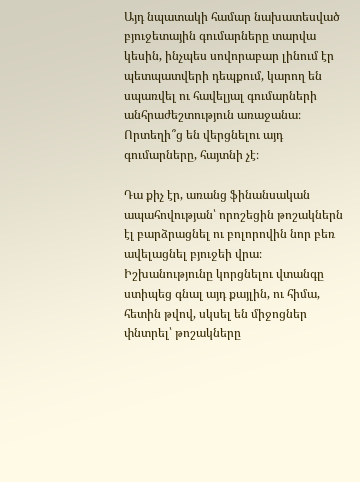Այդ նպատակի համար նախատեսված բյուջետային գումարները տարվա կեսին, ինչպես սովորաբար լինում էր պետպատվերի դեպքում, կարող են սպառվել ու հավելյալ գումարների անհրաժեշտություն առաջանա։ Որտեղի՞ց են վերցնելու այդ գումարները, հայտնի չէ։

Դա քիչ էր, առանց ֆինանսական ապահովության՝ որոշեցին թոշակներն էլ բարձրացնել ու բոլորովին նոր բեռ ավելացնել բյուջեի վրա։ Իշխանությունը կորցնելու վտանգը ստիպեց գնալ այդ քայլին, ու հիմա, հետին թվով, սկսել են միջոցներ փնտրել՝ թոշակները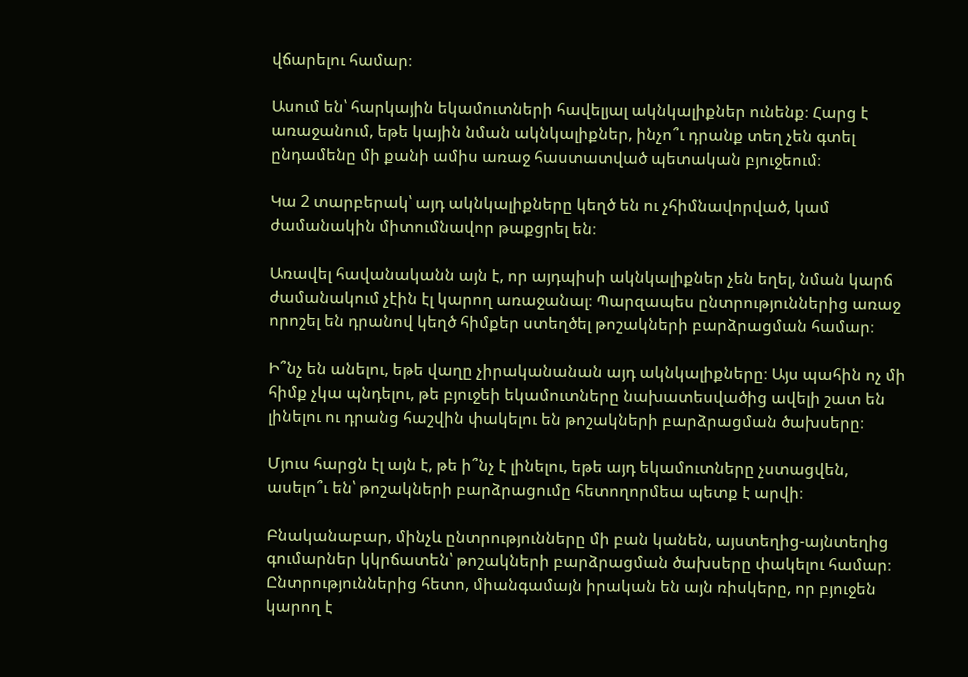վճարելու համար։

Ասում են՝ հարկային եկամուտների հավելյալ ակնկալիքներ ունենք։ Հարց է առաջանում, եթե կային նման ակնկալիքներ, ինչո՞ւ դրանք տեղ չեն գտել ընդամենը մի քանի ամիս առաջ հաստատված պետական բյուջեում։

Կա 2 տարբերակ՝ այդ ակնկալիքները կեղծ են ու չհիմնավորված, կամ ժամանակին միտումնավոր թաքցրել են։

Առավել հավանականն այն է, որ այդպիսի ակնկալիքներ չեն եղել, նման կարճ ժամանակում չէին էլ կարող առաջանալ։ Պարզապես ընտրություններից առաջ որոշել են դրանով կեղծ հիմքեր ստեղծել թոշակների բարձրացման համար։

Ի՞նչ են անելու, եթե վաղը չիրականանան այդ ակնկալիքները։ Այս պահին ոչ մի հիմք չկա պնդելու, թե բյուջեի եկամուտները նախատեսվածից ավելի շատ են լինելու ու դրանց հաշվին փակելու են թոշակների բարձրացման ծախսերը։

Մյուս հարցն էլ այն է, թե ի՞նչ է լինելու, եթե այդ եկամուտները չստացվեն, ասելո՞ւ են՝ թոշակների բարձրացումը հետողորմեա պետք է արվի։

Բնականաբար, մինչև ընտրությունները մի բան կանեն, այստեղից-այնտեղից գումարներ կկրճատեն՝ թոշակների բարձրացման ծախսերը փակելու համար։ Ընտրություններից հետո, միանգամայն իրական են այն ռիսկերը, որ բյուջեն կարող է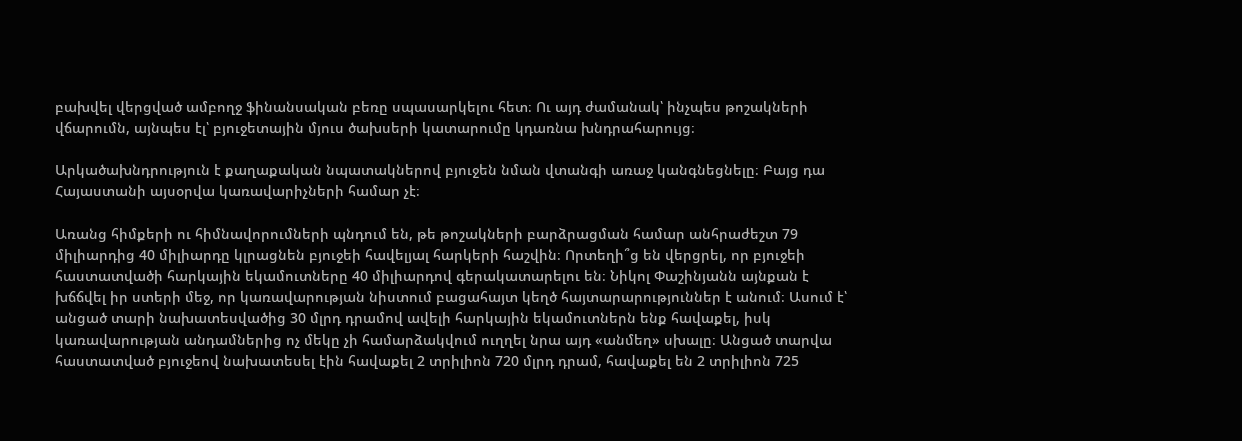բախվել վերցված ամբողջ ֆինանսական բեռը սպասարկելու հետ։ Ու այդ ժամանակ՝ ինչպես թոշակների վճարումն, այնպես էլ՝ բյուջետային մյուս ծախսերի կատարումը կդառնա խնդրահարույց։

Արկածախնդրություն է քաղաքական նպատակներով բյուջեն նման վտանգի առաջ կանգնեցնելը։ Բայց դա Հայաստանի այսօրվա կառավարիչների համար չէ։

Առանց հիմքերի ու հիմնավորումների պնդում են, թե թոշակների բարձրացման համար անհրաժեշտ 79 միլիարդից 40 միլիարդը կլրացնեն բյուջեի հավելյալ հարկերի հաշվին։ Որտեղի՞ց են վերցրել, որ բյուջեի հաստատվածի հարկային եկամուտները 40 միլիարդով գերակատարելու են։ Նիկոլ Փաշինյանն այնքան է խճճվել իր ստերի մեջ, որ կառավարության նիստում բացահայտ կեղծ հայտարարություններ է անում։ Ասում է՝ անցած տարի նախատեսվածից 30 մլրդ դրամով ավելի հարկային եկամուտներն ենք հավաքել, իսկ կառավարության անդամներից ոչ մեկը չի համարձակվում ուղղել նրա այդ «անմեղ» սխալը։ Անցած տարվա հաստատված բյուջեով նախատեսել էին հավաքել 2 տրիլիոն 720 մլրդ դրամ, հավաքել են 2 տրիլիոն 725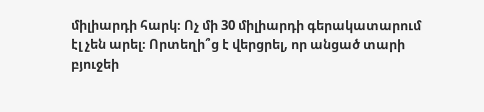միլիարդի հարկ։ Ոչ մի 30 միլիարդի գերակատարում էլ չեն արել։ Որտեղի՞ց է վերցրել, որ անցած տարի բյուջեի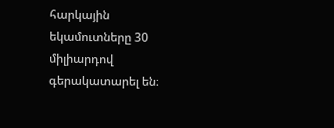հարկային եկամուտները 30 միլիարդով գերակատարել են։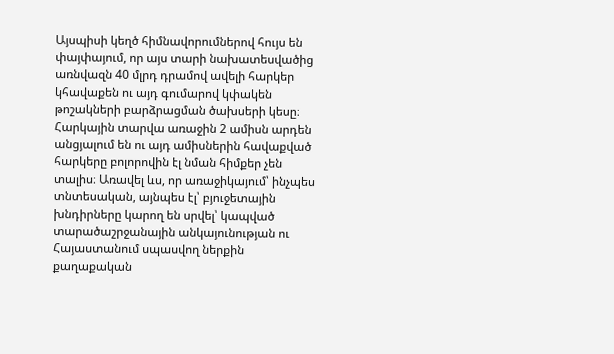Այսպիսի կեղծ հիմնավորումներով հույս են փայփայում, որ այս տարի նախատեսվածից առնվազն 40 մլրդ դրամով ավելի հարկեր կհավաքեն ու այդ գումարով կփակեն թոշակների բարձրացման ծախսերի կեսը։ Հարկային տարվա առաջին 2 ամիսն արդեն անցյալում են ու այդ ամիսներին հավաքված հարկերը բոլորովին էլ նման հիմքեր չեն տալիս։ Առավել ևս, որ առաջիկայում՝ ինչպես տնտեսական, այնպես էլ՝ բյուջետային խնդիրները կարող են սրվել՝ կապված տարածաշրջանային անկայունության ու Հայաստանում սպասվող ներքին քաղաքական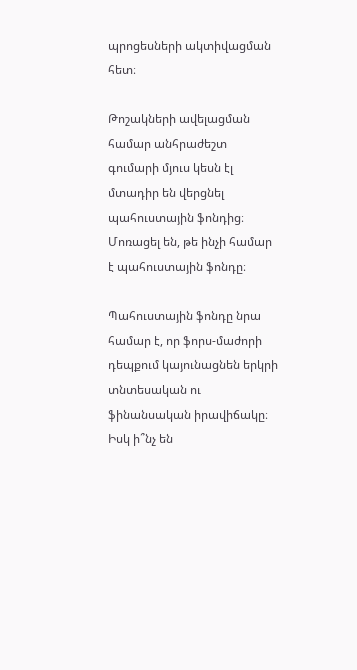պրոցեսների ակտիվացման հետ։

Թոշակների ավելացման համար անհրաժեշտ գումարի մյուս կեսն էլ մտադիր են վերցնել պահուստային ֆոնդից։ Մոռացել են, թե ինչի համար է պահուստային ֆոնդը։

Պահուստային ֆոնդը նրա համար է, որ ֆորս-մաժորի դեպքում կայունացնեն երկրի տնտեսական ու ֆինանսական իրավիճակը։ Իսկ ի՞նչ են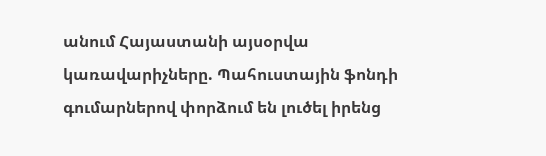անում Հայաստանի այսօրվա կառավարիչները. Պահուստային ֆոնդի գումարներով փորձում են լուծել իրենց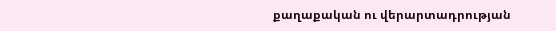քաղաքական ու վերարտադրության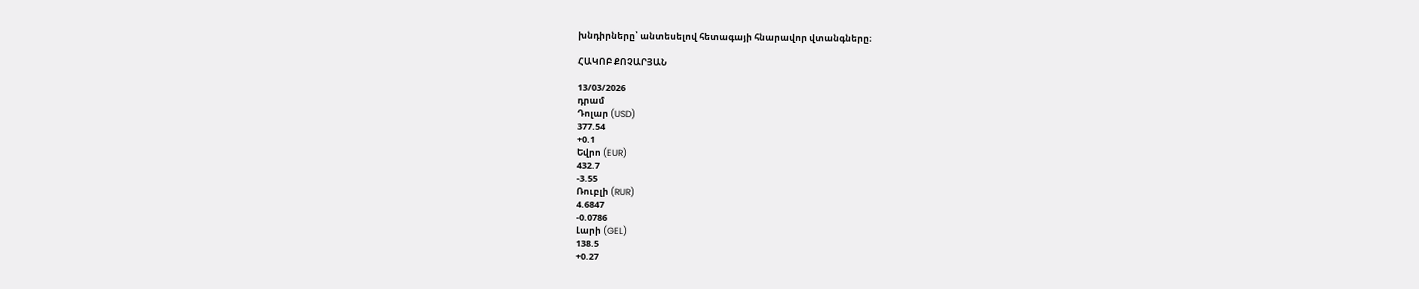խնդիրները՝ անտեսելով հետագայի հնարավոր վտանգները։

ՀԱԿՈԲ ՔՈՉԱՐՅԱՆ

13/03/2026
դրամ
Դոլար (USD)
377.54
+0.1
Եվրո (EUR)
432.7
-3.55
Ռուբլի (RUR)
4.6847
-0.0786
Լարի (GEL)
138.5
+0.27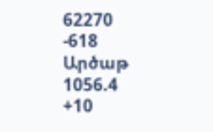62270
-618
Արծաթ
1056.4
+10